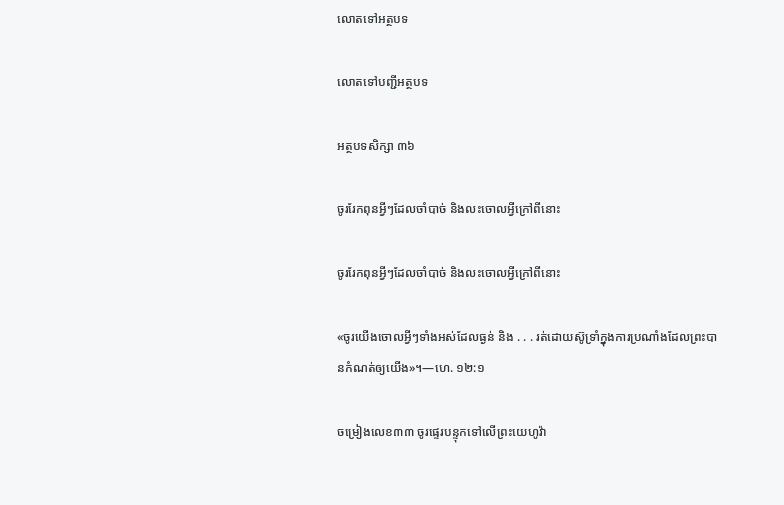លោតទៅអត្ថបទ

លោតទៅបញ្ជីអត្ថបទ

អត្ថបទសិក្សា ៣៦

ចូររែកពុនអ្វីៗដែលចាំបាច់ និងលះចោលអ្វីក្រៅពីនោះ

ចូររែកពុនអ្វីៗដែលចាំបាច់ និងលះចោលអ្វីក្រៅពីនោះ

«ចូរយើងចោលអ្វីៗទាំងអស់ដែលធ្ងន់ និង . . . រត់ដោយស៊ូទ្រាំក្នុងការប្រណាំងដែលព្រះបានកំណត់ឲ្យយើង»។—ហេ. ១២:១

ចម្រៀងលេខ៣៣ ចូរផ្ទេរបន្ទុកទៅលើព្រះយេហូវ៉ា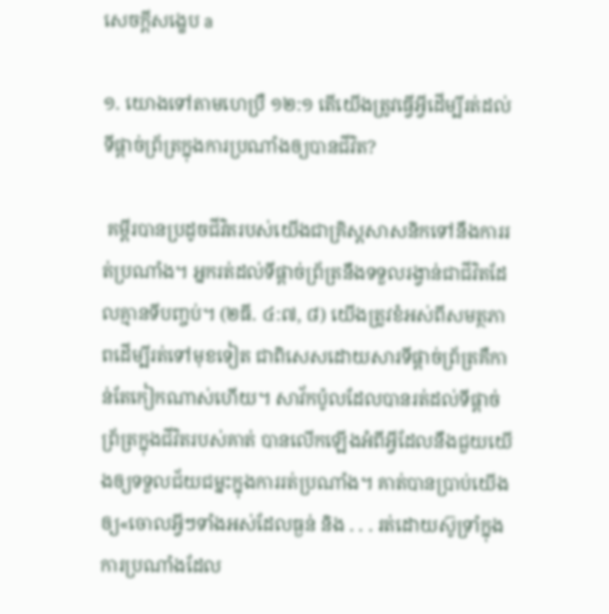សេចក្ដីសង្ខេប a

១. យោងទៅតាមហេប្រឺ ១២:១ តើយើងត្រូវធ្វើអ្វីដើម្បីរត់ដល់ទីផ្ដាច់ព្រ័ត្រក្នុងការប្រណាំងឲ្យបានជីវិត?

 គម្ពីរបានប្រដូចជីវិតរបស់យើងជាគ្រិស្តសាសនិកទៅនឹងការរត់ប្រណាំង។ អ្នករត់ដល់ទីផ្ដាច់ព្រ័ត្រនឹងទទួលរង្វាន់ជាជីវិតដែលគ្មានទីបញ្ចប់។ (២ធី. ៤:៧, ៨) យើងត្រូវខំអស់ពីសមត្ថភាពដើម្បីរត់ទៅមុខទៀត ជាពិសេសដោយសារទីផ្ដាច់ព្រ័ត្រគឺកាន់តែកៀកណាស់ហើយ។ សាវ័កប៉ូលដែលបានរត់ដល់ទីផ្ដាច់ព្រ័ត្រក្នុងជីវិតរបស់គាត់ បានលើកឡើងអំពីអ្វីដែលនឹងជួយយើងឲ្យទទួលជ័យជម្នះក្នុងការរត់ប្រណាំង។ គាត់បានប្រាប់យើងឲ្យ«ចោលអ្វីៗទាំងអស់ដែលធ្ងន់ និង . . . រត់ដោយស៊ូទ្រាំក្នុងការប្រណាំងដែល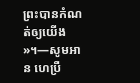ព្រះបានកំណត់ឲ្យយើង»។—សូមអាន ហេប្រឺ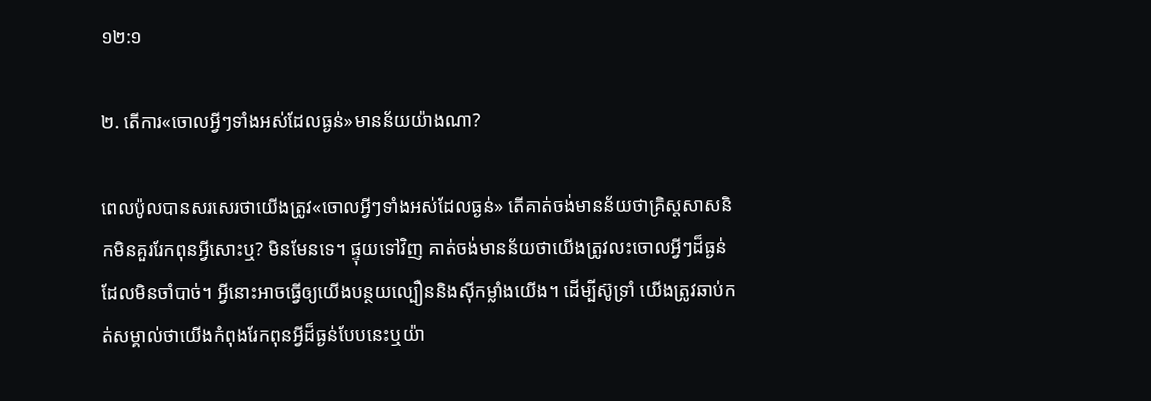១២:១

២. តើការ«ចោលអ្វីៗទាំងអស់ដែលធ្ងន់»មានន័យយ៉ាងណា?

ពេលប៉ូលបានសរសេរថាយើងត្រូវ«ចោលអ្វីៗទាំងអស់ដែលធ្ងន់» តើគាត់ចង់មានន័យថាគ្រិស្តសាសនិកមិនគួររែកពុនអ្វីសោះឬ? មិនមែនទេ។ ផ្ទុយទៅវិញ គាត់ចង់មានន័យថាយើងត្រូវលះចោលអ្វីៗដ៏ធ្ងន់ដែលមិនចាំបាច់។ អ្វីនោះអាចធ្វើឲ្យយើងបន្ថយល្បឿននិងស៊ីកម្លាំងយើង។ ដើម្បីស៊ូទ្រាំ យើងត្រូវឆាប់កត់សម្គាល់ថាយើងកំពុងរែកពុនអ្វីដ៏ធ្ងន់បែបនេះឬយ៉ា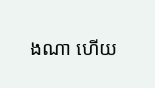ងណា ហើយ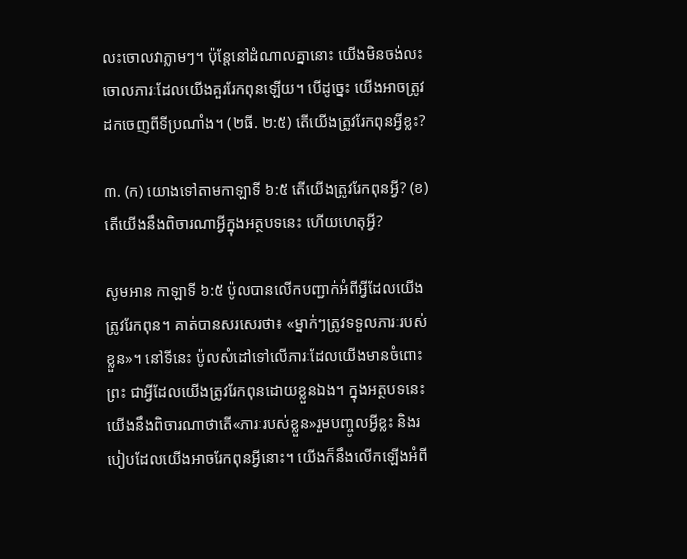លះចោលវាភ្លាមៗ។ ប៉ុន្តែនៅដំណាលគ្នានោះ យើងមិនចង់លះចោលភារៈដែលយើងគួររែកពុនឡើយ។ បើដូច្នេះ យើងអាចត្រូវដកចេញពីទីប្រណាំង។ (២ធី. ២:៥) តើយើងត្រូវរែកពុនអ្វីខ្លះ?

៣. (ក) យោងទៅតាមកាឡាទី ៦:៥ តើយើងត្រូវរែកពុនអ្វី? (ខ) តើយើងនឹងពិចារណាអ្វីក្នុងអត្ថបទនេះ ហើយហេតុអ្វី?

សូមអាន កាឡាទី ៦:៥ ប៉ូលបានលើកបញ្ជាក់អំពីអ្វីដែលយើងត្រូវរែកពុន។ គាត់បានសរសេរថា៖ «ម្នាក់ៗត្រូវទទួលភារៈរបស់ខ្លួន»។ នៅទីនេះ ប៉ូលសំដៅទៅលើភារៈដែលយើងមានចំពោះព្រះ ជាអ្វីដែលយើងត្រូវរែកពុនដោយខ្លួនឯង។ ក្នុងអត្ថបទនេះ យើងនឹងពិចារណាថាតើ«ភារៈរបស់ខ្លួន»រួមបញ្ចូលអ្វីខ្លះ និងរបៀបដែលយើងអាចរែកពុនអ្វីនោះ។ យើងក៏នឹងលើកឡើងអំពី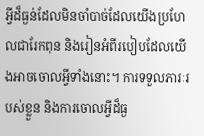អ្វីដ៏ធ្ងន់ដែលមិនចាំបាច់ដែលយើងប្រហែលជារែកពុន និងរៀនអំពីរបៀបដែលយើងអាចចោលអ្វីទាំងនោះ។ ការទទួលភារៈរបស់ខ្លួន និងការចោលអ្វីដ៏ធ្ង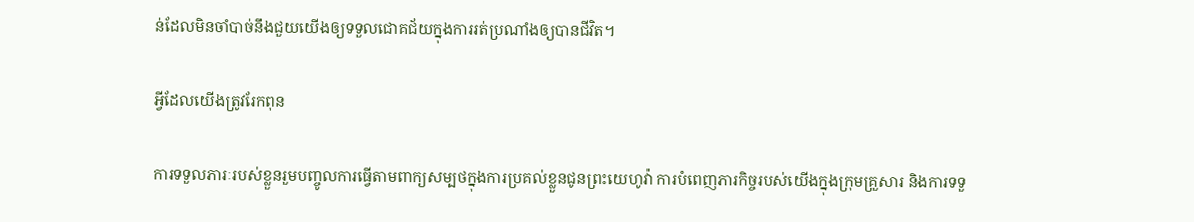ន់ដែលមិនចាំបាច់នឹងជួយយើងឲ្យទទួលជោគជ័យក្នុងការរត់ប្រណាំងឲ្យបានជីវិត។

អ្វីដែលយើងត្រូវរែកពុន

ការទទួលភារៈរបស់ខ្លួនរួមបញ្ចូលការធ្វើតាមពាក្យសម្បថក្នុងការប្រគល់ខ្លួនជូនព្រះយេហូវ៉ា ការបំពេញភារកិច្ចរបស់យើងក្នុងក្រុមគ្រួសារ និងការទទួ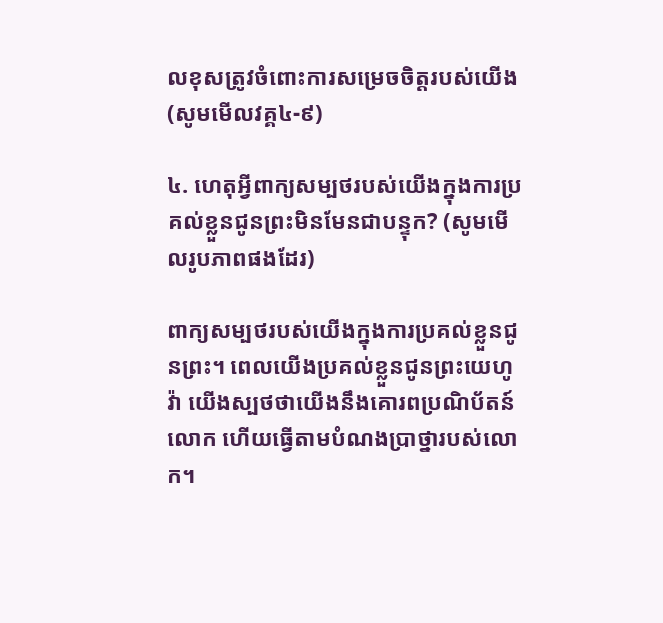លខុសត្រូវចំពោះការសម្រេចចិត្តរបស់យើង (សូមមើលវគ្គ៤-៩)

៤. ហេតុអ្វីពាក្យសម្បថរបស់យើងក្នុងការប្រគល់ខ្លួនជូនព្រះមិនមែនជាបន្ទុក? (សូមមើលរូបភាពផងដែរ)

ពាក្យសម្បថរបស់យើងក្នុងការប្រគល់ខ្លួនជូនព្រះ។ ពេលយើងប្រគល់ខ្លួនជូនព្រះយេហូវ៉ា យើងស្បថថាយើងនឹងគោរពប្រណិប័តន៍លោក ហើយធ្វើតាមបំណងប្រាថ្នារបស់លោក។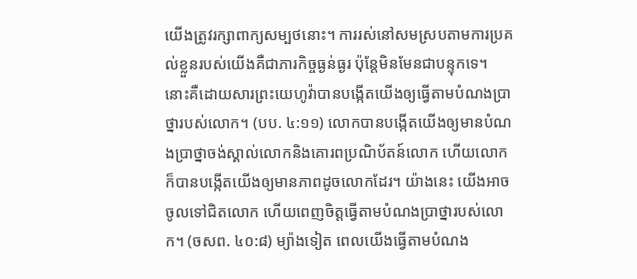យើងត្រូវរក្សាពាក្យសម្បថនោះ។ ការរស់នៅសមស្របតាមការប្រគល់ខ្លួនរបស់យើងគឺជាភារកិច្ចធ្ងន់ធ្ងរ ប៉ុន្តែមិនមែនជាបន្ទុកទេ។ នោះគឺដោយសារព្រះយេហូវ៉ាបានបង្កើតយើងឲ្យធ្វើតាមបំណងប្រាថ្នារបស់លោក។ (បប. ៤:១១) លោកបានបង្កើតយើងឲ្យមានបំណងប្រាថ្នាចង់ស្គាល់លោកនិងគោរពប្រណិប័តន៍លោក ហើយលោកក៏បានបង្កើតយើងឲ្យមានភាពដូចលោកដែរ។ យ៉ាងនេះ យើងអាចចូលទៅជិតលោក ហើយពេញចិត្តធ្វើតាមបំណងប្រាថ្នារបស់លោក។ (ចសព. ៤០:៨) ម្យ៉ាងទៀត ពេលយើងធ្វើតាមបំណង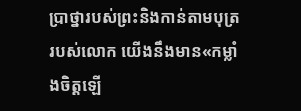ប្រាថ្នារបស់ព្រះនិងកាន់តាមបុត្ររបស់លោក យើងនឹងមាន«កម្លាំងចិត្តឡើ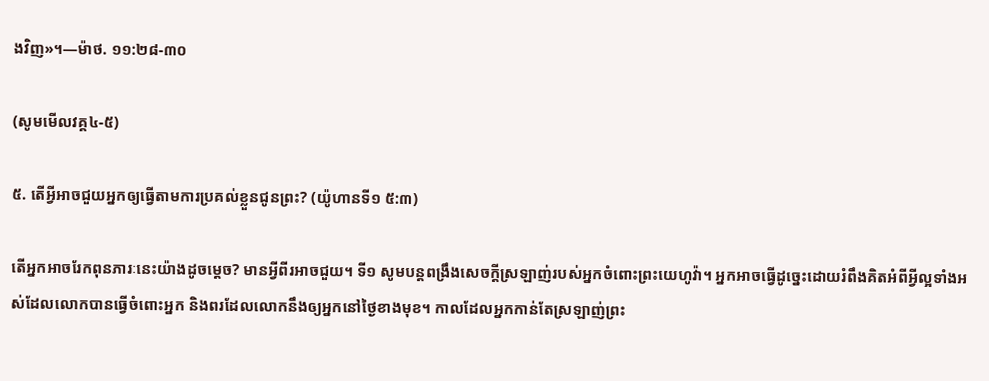ងវិញ»។—ម៉ាថ. ១១:២៨-៣០

(សូមមើលវគ្គ៤-៥)

៥. តើអ្វីអាចជួយអ្នកឲ្យធ្វើតាមការប្រគល់ខ្លួនជូនព្រះ? (យ៉ូហានទី១ ៥:៣)

តើអ្នកអាចរែកពុនភារៈនេះយ៉ាងដូចម្ដេច? មានអ្វីពីរអាចជួយ។ ទី១ សូមបន្ដពង្រឹងសេចក្ដីស្រឡាញ់របស់អ្នកចំពោះព្រះយេហូវ៉ា។ អ្នកអាចធ្វើដូច្នេះដោយរំពឹងគិតអំពីអ្វីល្អទាំងអស់ដែលលោកបានធ្វើចំពោះអ្នក និងពរដែលលោកនឹងឲ្យអ្នកនៅថ្ងៃខាងមុខ។ កាលដែលអ្នកកាន់តែស្រឡាញ់ព្រះ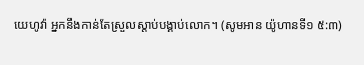យេហូវ៉ា អ្នកនឹងកាន់តែស្រួលស្ដាប់បង្គាប់លោក។ (សូមអាន យ៉ូហានទី១ ៥:៣)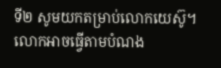ទី២ សូមយកតម្រាប់លោកយេស៊ូ។ លោកអាចធ្វើតាមបំណង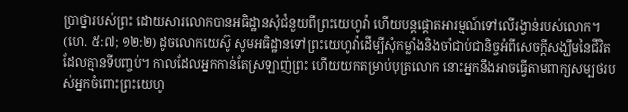ប្រាថ្នារបស់ព្រះ ដោយសារលោកបានអធិដ្ឋានសុំជំនួយពីព្រះយេហូវ៉ា ហើយបន្ដផ្ដោតអារម្មណ៍ទៅលើរង្វាន់របស់លោក។ (ហេ. ៥:៧; ១២:២) ដូចលោកយេស៊ូ សូមអធិដ្ឋានទៅព្រះយេហូវ៉ាដើម្បីសុំកម្លាំងនិងចាំជាប់ជានិច្ចអំពីសេចក្ដីសង្ឃឹមនៃជីវិតដែលគ្មានទីបញ្ចប់។ កាលដែលអ្នកកាន់តែស្រឡាញ់ព្រះ ហើយយកតម្រាប់បុត្រលោក នោះអ្នកនឹងអាចធ្វើតាមពាក្យសម្បថរបស់អ្នកចំពោះព្រះយេហូ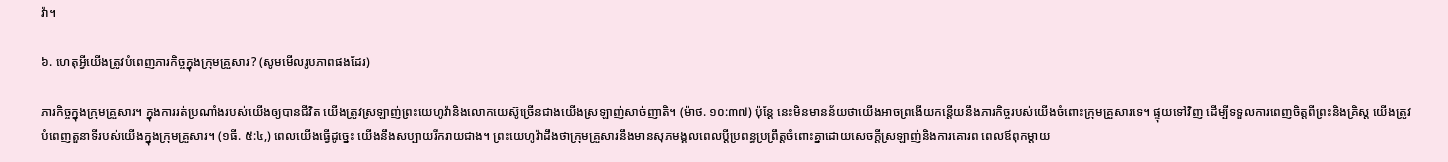វ៉ា។

៦. ហេតុអ្វីយើងត្រូវបំពេញភារកិច្ចក្នុងក្រុមគ្រួសារ? (សូមមើលរូបភាពផងដែរ)

ភារកិច្ចក្នុងក្រុមគ្រួសារ។ ក្នុងការរត់ប្រណាំងរបស់យើងឲ្យបានជីវិត យើងត្រូវស្រឡាញ់ព្រះយេហូវ៉ានិងលោកយេស៊ូច្រើនជាងយើងស្រឡាញ់សាច់ញាតិ។ (ម៉ាថ. ១០:៣៧) ប៉ុន្តែ នេះមិនមានន័យថាយើងអាចព្រងើយកន្តើយនឹងភារកិច្ចរបស់យើងចំពោះក្រុមគ្រួសារទេ។ ផ្ទុយទៅវិញ ដើម្បីទទួលការពេញចិត្តពីព្រះនិងគ្រិស្ត យើងត្រូវបំពេញតួនាទីរបស់យើងក្នុងក្រុមគ្រួសារ។ (១ធី. ៥:៤,) ពេលយើងធ្វើដូច្នេះ យើងនឹងសប្បាយរីករាយជាង។ ព្រះយេហូវ៉ាដឹងថាក្រុមគ្រួសារនឹងមានសុភមង្គលពេលប្ដីប្រពន្ធប្រព្រឹត្តចំពោះគ្នាដោយសេចក្ដីស្រឡាញ់និងការគោរព ពេលឪពុកម្ដាយ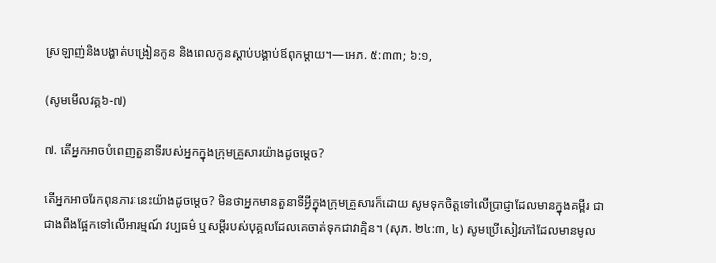ស្រឡាញ់និងបង្ហាត់បង្រៀនកូន និងពេលកូនស្ដាប់បង្គាប់ឪពុកម្ដាយ។—អេភ. ៥:៣៣; ៦:១,

(សូមមើលវគ្គ៦-៧)

៧. តើអ្នកអាចបំពេញតួនាទីរបស់អ្នកក្នុងក្រុមគ្រួសារយ៉ាងដូចម្ដេច?

តើអ្នកអាចរែកពុនភារៈនេះយ៉ាងដូចម្ដេច? មិនថាអ្នកមានតួនាទីអ្វីក្នុងក្រុមគ្រួសារក៏ដោយ សូមទុកចិត្តទៅលើប្រាជ្ញាដែលមានក្នុងគម្ពីរ ជាជាងពឹងផ្អែកទៅលើអារម្មណ៍ វប្បធម៌ ឬសម្ដីរបស់បុគ្គលដែលគេចាត់ទុកជាវាគ្មិន។ (សុភ. ២៤:៣, ៤) សូមប្រើសៀវភៅដែលមានមូល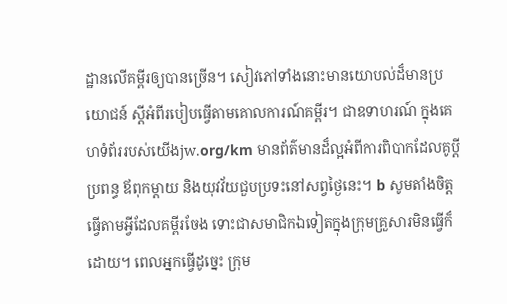ដ្ឋានលើគម្ពីរឲ្យបានច្រើន។ សៀវភៅទាំងនោះមានយោបល់ដ៏មានប្រយោជន៍ ស្ដីអំពីរបៀបធ្វើតាមគោលការណ៍គម្ពីរ។ ជាឧទាហរណ៍ ក្នុងគេហទំព័ររបស់យើងjw.org/km មានព័ត៌មានដ៏ល្អអំពីការពិបាកដែលគូប្ដីប្រពន្ធ ឪពុកម្ដាយ និងយុវវ័យជួបប្រទះនៅសព្វថ្ងៃនេះ។ b សូមតាំងចិត្តធ្វើតាមអ្វីដែលគម្ពីរចែង ទោះជាសមាជិកឯទៀតក្នុងក្រុមគ្រួសារមិនធ្វើក៏ដោយ។ ពេលអ្នកធ្វើដូច្នេះ ក្រុម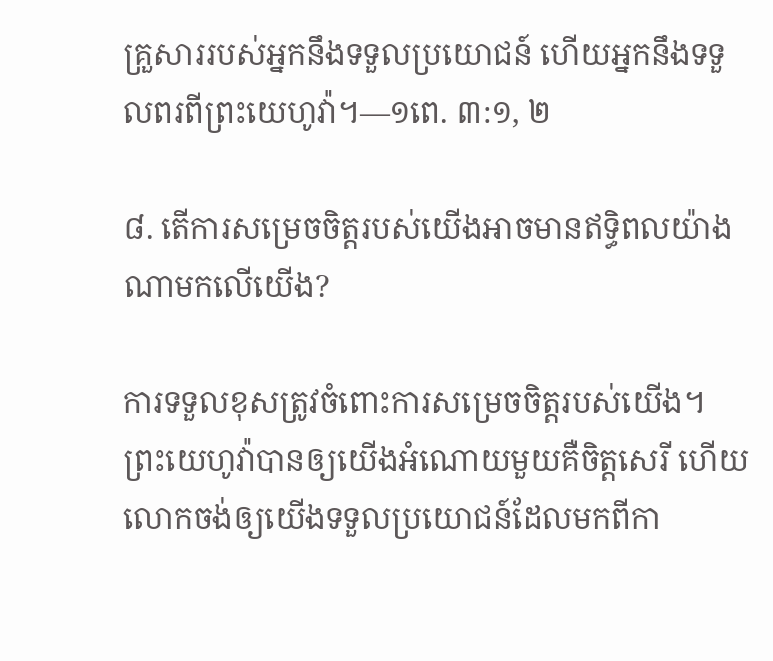គ្រួសាររបស់អ្នកនឹងទទួលប្រយោជន៍ ហើយអ្នកនឹងទទួលពរពីព្រះយេហូវ៉ា។—១ពេ. ៣:១, ២

៨. តើការសម្រេចចិត្តរបស់យើងអាចមានឥទ្ធិពលយ៉ាងណាមកលើយើង?

ការទទួលខុសត្រូវចំពោះការសម្រេចចិត្តរបស់យើង។ ព្រះយេហូវ៉ាបានឲ្យយើងអំណោយមួយគឺចិត្តសេរី ហើយលោកចង់ឲ្យយើងទទួលប្រយោជន៍ដែលមកពីកា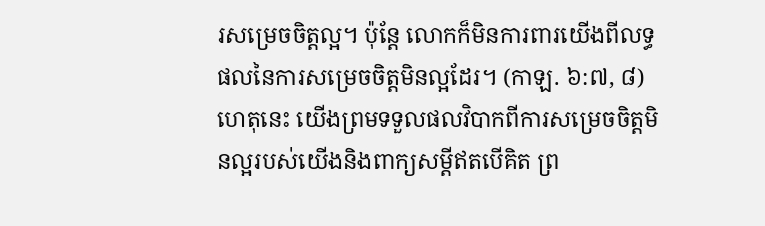រសម្រេចចិត្តល្អ។ ប៉ុន្តែ លោកក៏មិនការពារយើងពីលទ្ធផលនៃការសម្រេចចិត្តមិនល្អដែរ។ (កាឡ. ៦:៧, ៨) ហេតុនេះ យើងព្រមទទួលផលវិបាកពីការសម្រេចចិត្តមិនល្អរបស់យើងនិងពាក្យសម្ដីឥតបើគិត ព្រ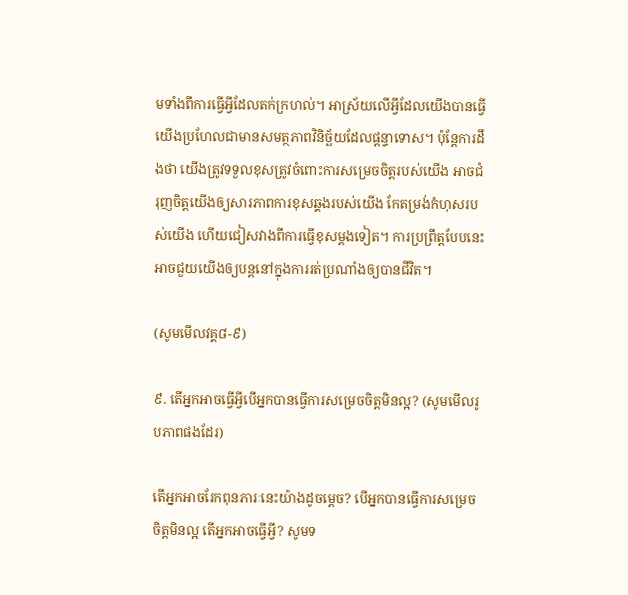មទាំងពីការធ្វើអ្វីដែលតក់ក្រហល់។ អាស្រ័យលើអ្វីដែលយើងបានធ្វើ យើងប្រហែលជាមានសមត្ថភាពវិនិច្ឆ័យដែលផ្ដន្ទាទោស។ ប៉ុន្តែការដឹងថា យើងត្រូវទទួលខុសត្រូវចំពោះការសម្រេចចិត្តរបស់យើង អាចជំរុញចិត្តយើងឲ្យសារភាពការខុសឆ្គងរបស់យើង កែតម្រង់កំហុសរបស់យើង ហើយជៀសវាងពីការធ្វើខុសម្ដងទៀត។ ការប្រព្រឹត្តបែបនេះអាចជួយយើងឲ្យបន្ដនៅក្នុងការរត់ប្រណាំងឲ្យបានជីវិត។

(សូមមើលវគ្គ៨-៩)

៩. តើអ្នកអាចធ្វើអ្វីបើអ្នកបានធ្វើការសម្រេចចិត្តមិនល្អ? (សូមមើលរូបភាពផងដែរ)

តើអ្នកអាចរែកពុនភារៈនេះយ៉ាងដូចម្ដេច? បើអ្នកបានធ្វើការសម្រេចចិត្តមិនល្អ តើអ្នកអាចធ្វើអ្វី? សូមទ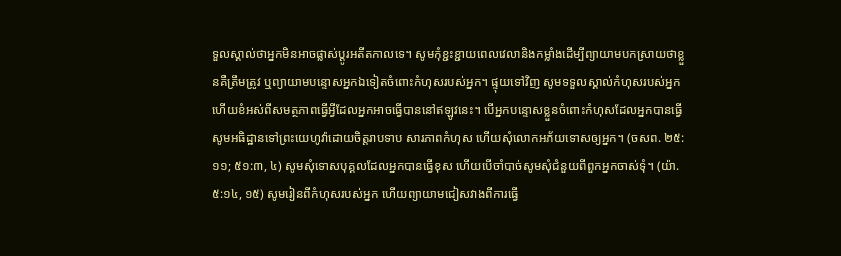ទួលស្គាល់ថាអ្នកមិនអាចផ្លាស់ប្ដូរអតីតកាលទេ។ សូមកុំខ្ជះខ្ជាយពេលវេលានិងកម្លាំងដើម្បីព្យាយាមបកស្រាយថាខ្លួនគឺត្រឹមត្រូវ ឬព្យាយាមបន្ទោសអ្នកឯទៀតចំពោះកំហុសរបស់អ្នក។ ផ្ទុយទៅវិញ សូមទទួលស្គាល់កំហុសរបស់អ្នក ហើយខំអស់ពីសមត្ថភាពធ្វើអ្វីដែលអ្នកអាចធ្វើបាននៅឥឡូវនេះ។ បើអ្នកបន្ទោសខ្លួនចំពោះកំហុសដែលអ្នកបានធ្វើ សូមអធិដ្ឋានទៅព្រះយេហូវ៉ាដោយចិត្តរាបទាប សារភាពកំហុស ហើយសុំលោកអភ័យទោសឲ្យអ្នក។ (ចសព. ២៥:១១; ៥១:៣, ៤) សូមសុំទោសបុគ្គលដែលអ្នកបានធ្វើខុស ហើយបើចាំបាច់សូមសុំជំនួយពីពួកអ្នកចាស់ទុំ។ (យ៉ា. ៥:១៤, ១៥) សូមរៀនពីកំហុសរបស់អ្នក ហើយព្យាយាមជៀសវាងពីការធ្វើ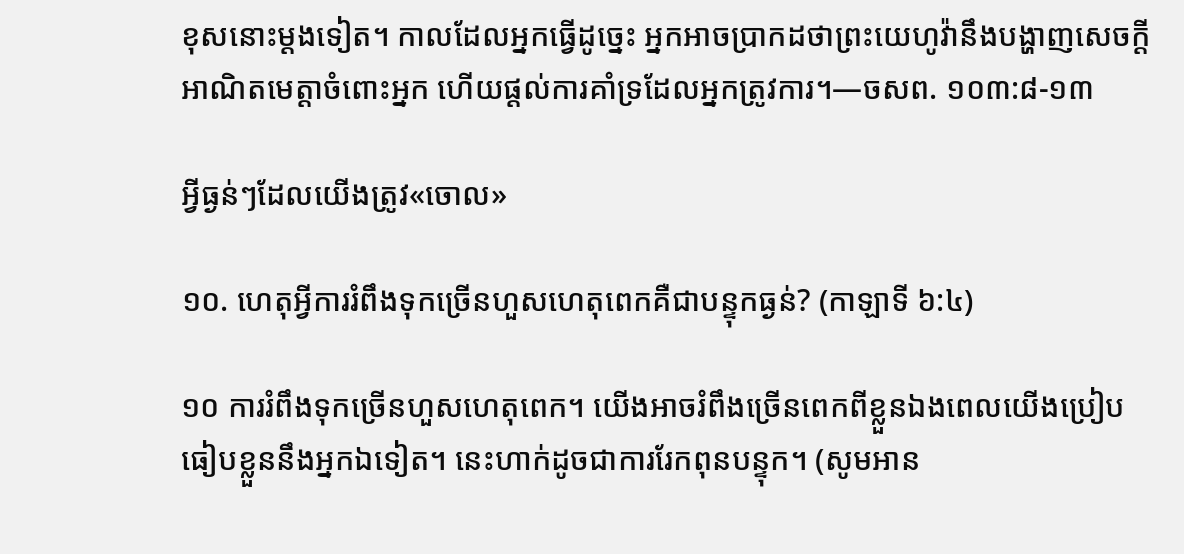ខុសនោះម្ដងទៀត។ កាលដែលអ្នកធ្វើដូច្នេះ អ្នកអាចប្រាកដថាព្រះយេហូវ៉ានឹងបង្ហាញសេចក្ដីអាណិតមេត្តាចំពោះអ្នក ហើយផ្ដល់ការគាំទ្រដែលអ្នកត្រូវការ។—ចសព. ១០៣:៨-១៣

អ្វីធ្ងន់ៗដែលយើងត្រូវ«ចោល»

១០. ហេតុអ្វីការរំពឹងទុកច្រើនហួសហេតុពេកគឺជាបន្ទុកធ្ងន់? (កាឡាទី ៦:៤)

១០ ការរំពឹងទុកច្រើនហួសហេតុពេក។ យើងអាចរំពឹងច្រើនពេកពីខ្លួនឯងពេលយើងប្រៀបធៀបខ្លួននឹងអ្នកឯទៀត។ នេះហាក់ដូចជាការរែកពុនបន្ទុក។ (សូមអាន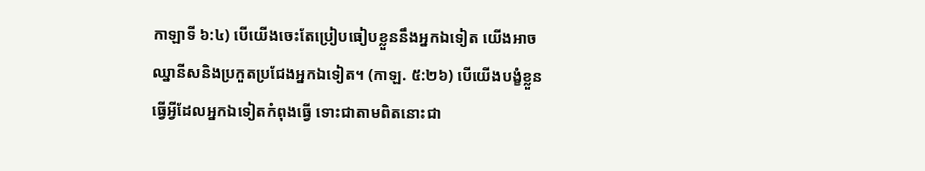កាឡាទី ៦:៤) បើយើងចេះតែប្រៀបធៀបខ្លួននឹងអ្នកឯទៀត យើងអាចឈ្នានីសនិងប្រកួតប្រជែងអ្នកឯទៀត។ (កាឡ. ៥:២៦) បើយើងបង្ខំខ្លួនធ្វើអ្វីដែលអ្នកឯទៀតកំពុងធ្វើ ទោះជាតាមពិតនោះជា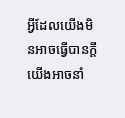អ្វីដែលយើងមិនអាចធ្វើបានក្ដី យើងអាចនាំ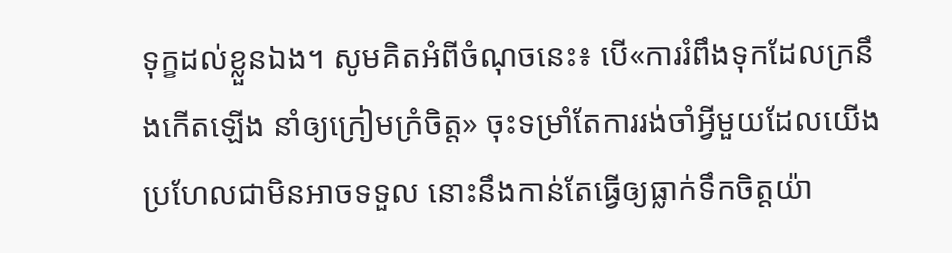ទុក្ខដល់ខ្លួនឯង។ សូមគិតអំពីចំណុចនេះ៖ បើ«ការរំពឹងទុកដែលក្រនឹងកើតឡើង នាំឲ្យក្រៀមក្រំចិត្ត» ចុះទម្រាំតែការរង់ចាំអ្វីមួយដែលយើងប្រហែលជាមិនអាចទទួល នោះនឹងកាន់តែធ្វើឲ្យធ្លាក់ទឹកចិត្តយ៉ា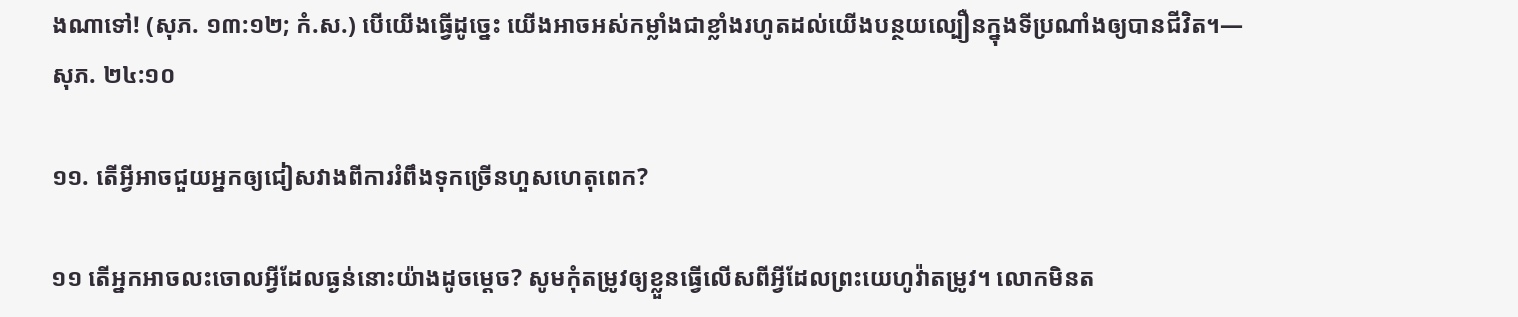ងណាទៅ! (សុភ. ១៣:១២; កំ.ស.) បើយើងធ្វើដូច្នេះ យើងអាចអស់កម្លាំងជាខ្លាំងរហូតដល់យើងបន្ថយល្បឿនក្នុងទីប្រណាំងឲ្យបានជីវិត។—សុភ. ២៤:១០

១១. តើអ្វីអាចជួយអ្នកឲ្យជៀសវាងពីការរំពឹងទុកច្រើនហួសហេតុពេក?

១១ តើអ្នកអាចលះចោលអ្វីដែលធ្ងន់នោះយ៉ាងដូចម្ដេច? សូមកុំតម្រូវឲ្យខ្លួនធ្វើលើសពីអ្វីដែលព្រះយេហូវ៉ាតម្រូវ។ លោកមិនត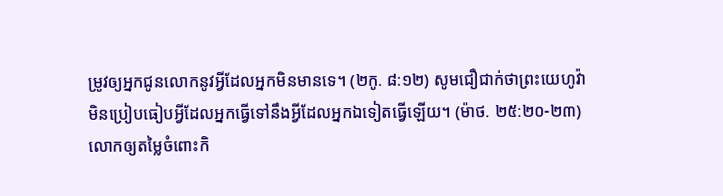ម្រូវឲ្យអ្នកជូនលោកនូវអ្វីដែលអ្នកមិនមានទេ។ (២កូ. ៨:១២) សូមជឿជាក់ថាព្រះយេហូវ៉ាមិនប្រៀបធៀបអ្វីដែលអ្នកធ្វើទៅនឹងអ្វីដែលអ្នកឯទៀតធ្វើឡើយ។ (ម៉ាថ. ២៥:២០-២៣) លោកឲ្យតម្លៃចំពោះកិ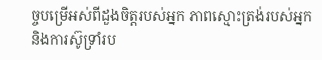ច្ចបម្រើអស់ពីដួងចិត្តរបស់អ្នក ភាពស្មោះត្រង់របស់អ្នក និងការស៊ូទ្រាំរប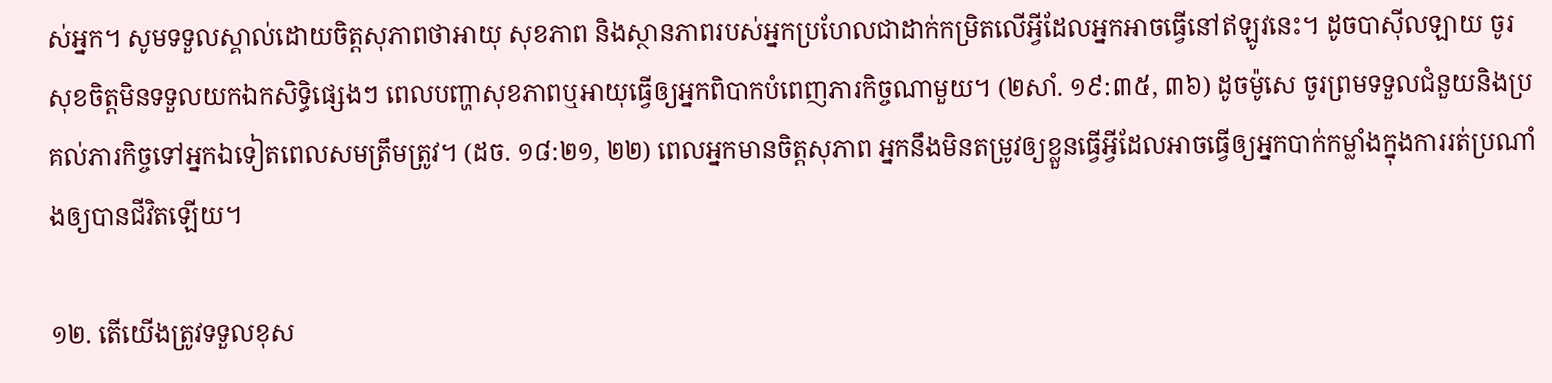ស់អ្នក។ សូមទទួលស្គាល់ដោយចិត្តសុភាពថាអាយុ សុខភាព និងស្ថានភាពរបស់អ្នកប្រហែលជាដាក់កម្រិតលើអ្វីដែលអ្នកអាចធ្វើនៅឥឡូវនេះ។ ដូចបាស៊ីលឡាយ ចូរសុខចិត្តមិនទទួលយកឯកសិទ្ធិផ្សេងៗ ពេលបញ្ហាសុខភាពឬអាយុធ្វើឲ្យអ្នកពិបាកបំពេញភារកិច្ចណាមួយ។ (២សាំ. ១៩:៣៥, ៣៦) ដូចម៉ូសេ ចូរព្រមទទួលជំនួយនិងប្រគល់ភារកិច្ចទៅអ្នកឯទៀតពេលសមត្រឹមត្រូវ។ (ដច. ១៨:២១, ២២) ពេលអ្នកមានចិត្តសុភាព អ្នកនឹងមិនតម្រូវឲ្យខ្លួនធ្វើអ្វីដែលអាចធ្វើឲ្យអ្នកបាក់កម្លាំងក្នុងការរត់ប្រណាំងឲ្យបានជីវិតឡើយ។

១២. តើយើងត្រូវទទួលខុស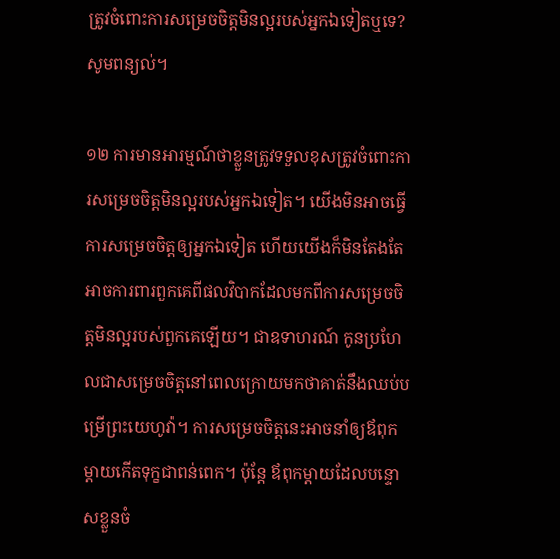ត្រូវចំពោះការសម្រេចចិត្តមិនល្អរបស់អ្នកឯទៀតឬទេ? សូមពន្យល់។

១២ ការមានអារម្មណ៍ថាខ្លួនត្រូវទទួលខុសត្រូវចំពោះការសម្រេចចិត្តមិនល្អរបស់អ្នកឯទៀត។ យើងមិនអាចធ្វើការសម្រេចចិត្តឲ្យអ្នកឯទៀត ហើយយើងក៏មិនតែងតែអាចការពារពួកគេពីផលវិបាកដែលមកពីការសម្រេចចិត្តមិនល្អរបស់ពួកគេឡើយ។ ជាឧទាហរណ៍ កូនប្រហែលជាសម្រេចចិត្តនៅពេលក្រោយមកថាគាត់នឹងឈប់បម្រើព្រះយេហូវ៉ា។ ការសម្រេចចិត្តនេះអាចនាំឲ្យឪពុកម្ដាយកើតទុក្ខជាពន់ពេក។ ប៉ុន្តែ ឪពុកម្ដាយដែលបន្ទោសខ្លួនចំ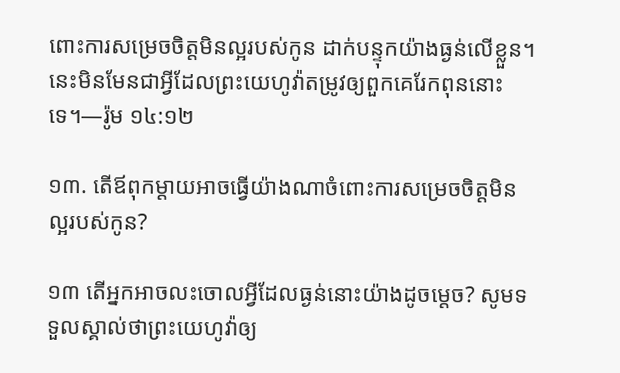ពោះការសម្រេចចិត្តមិនល្អរបស់កូន ដាក់បន្ទុកយ៉ាងធ្ងន់លើខ្លួន។ នេះមិនមែនជាអ្វីដែលព្រះយេហូវ៉ាតម្រូវឲ្យពួកគេរែកពុននោះទេ។—រ៉ូម ១៤:១២

១៣. តើឪពុកម្ដាយអាចធ្វើយ៉ាងណាចំពោះការសម្រេចចិត្តមិនល្អរបស់កូន?

១៣ តើអ្នកអាចលះចោលអ្វីដែលធ្ងន់នោះយ៉ាងដូចម្ដេច? សូមទទួលស្គាល់ថាព្រះយេហូវ៉ាឲ្យ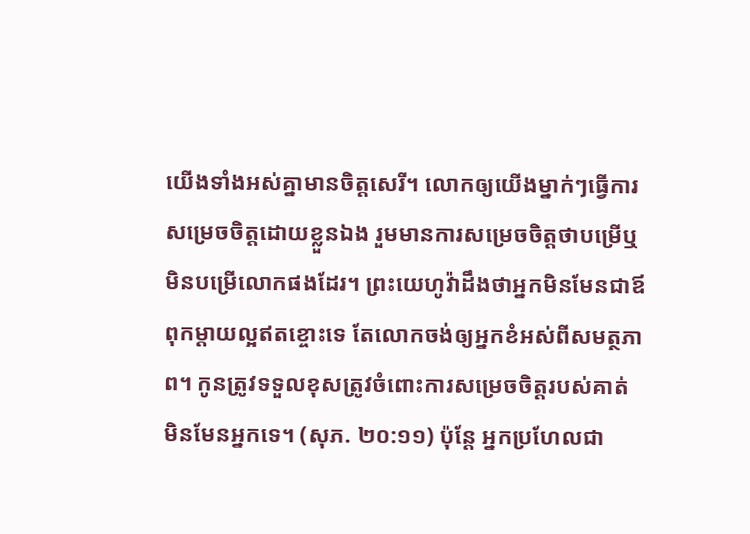យើងទាំងអស់គ្នាមានចិត្តសេរី។ លោកឲ្យយើងម្នាក់ៗធ្វើការសម្រេចចិត្តដោយខ្លួនឯង រួមមានការសម្រេចចិត្តថាបម្រើឬមិនបម្រើលោកផងដែរ។ ព្រះយេហូវ៉ាដឹងថាអ្នកមិនមែនជាឪពុកម្ដាយល្អឥតខ្ចោះទេ តែលោកចង់ឲ្យអ្នកខំអស់ពីសមត្ថភាព។ កូនត្រូវទទួលខុសត្រូវចំពោះការសម្រេចចិត្តរបស់គាត់ មិនមែនអ្នកទេ។ (សុភ. ២០:១១) ប៉ុន្តែ អ្នកប្រហែលជា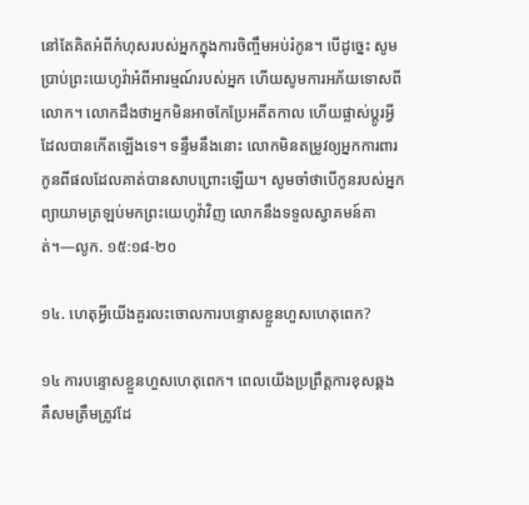នៅតែគិតអំពីកំហុសរបស់អ្នកក្នុងការចិញ្ចឹមអប់រំកូន។ បើដូច្នេះ សូមប្រាប់ព្រះយេហូវ៉ាអំពីអារម្មណ៍របស់អ្នក ហើយសូមការអភ័យទោសពីលោក។ លោកដឹងថាអ្នកមិនអាចកែប្រែអតីតកាល ហើយផ្លាស់ប្ដូរអ្វីដែលបានកើតឡើងទេ។ ទន្ទឹមនឹងនោះ លោកមិនតម្រូវឲ្យអ្នកការពារកូនពីផលដែលគាត់បានសាបព្រោះឡើយ។ សូមចាំថាបើកូនរបស់អ្នកព្យាយាមត្រឡប់មកព្រះយេហូវ៉ាវិញ លោកនឹងទទួលស្វាគមន៍គាត់។—លូក. ១៥:១៨-២០

១៤. ហេតុអ្វីយើងគួរលះចោលការបន្ទោសខ្លួនហួសហេតុពេក?

១៤ ការបន្ទោសខ្លួនហួសហេតុពេក។ ពេលយើងប្រព្រឹត្តការខុសឆ្គង គឺសមត្រឹមត្រូវដែ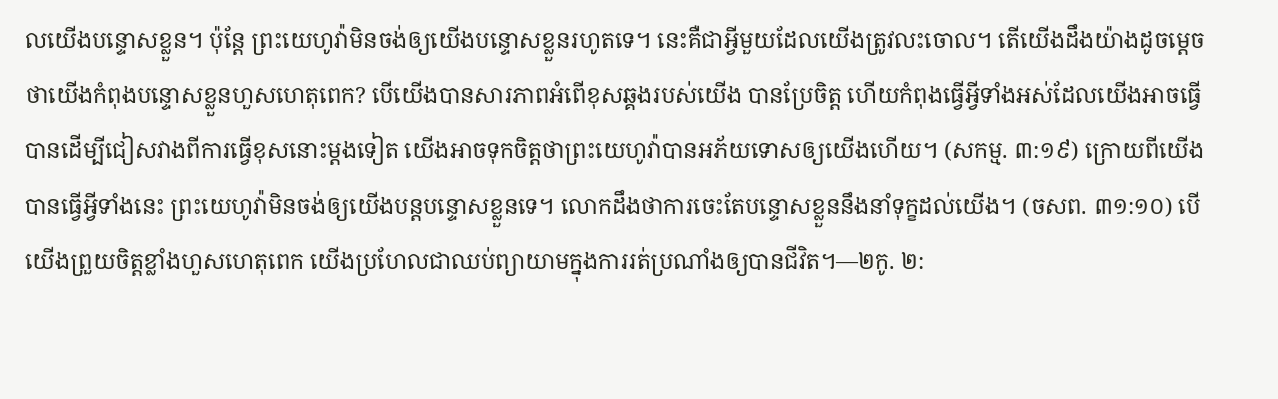លយើងបន្ទោសខ្លួន។ ប៉ុន្តែ ព្រះយេហូវ៉ាមិនចង់ឲ្យយើងបន្ទោសខ្លួនរហូតទេ។ នេះគឺជាអ្វីមួយដែលយើងត្រូវលះចោល។ តើយើងដឹងយ៉ាងដូចម្ដេចថាយើងកំពុងបន្ទោសខ្លួនហួសហេតុពេក? បើយើងបានសារភាពអំពើខុសឆ្គងរបស់យើង បានប្រែចិត្ត ហើយកំពុងធ្វើអ្វីទាំងអស់ដែលយើងអាចធ្វើបានដើម្បីជៀសវាងពីការធ្វើខុសនោះម្ដងទៀត យើងអាចទុកចិត្តថាព្រះយេហូវ៉ាបានអភ័យទោសឲ្យយើងហើយ។ (សកម្ម. ៣:១៩) ក្រោយពីយើងបានធ្វើអ្វីទាំងនេះ ព្រះយេហូវ៉ាមិនចង់ឲ្យយើងបន្ដបន្ទោសខ្លួនទេ។ លោកដឹងថាការចេះតែបន្ទោសខ្លួននឹងនាំទុក្ខដល់យើង។ (ចសព. ៣១:១០) បើយើងព្រួយចិត្តខ្លាំងហួសហេតុពេក យើងប្រហែលជាឈប់ព្យាយាមក្នុងការរត់ប្រណាំងឲ្យបានជីវិត។—២កូ. ២: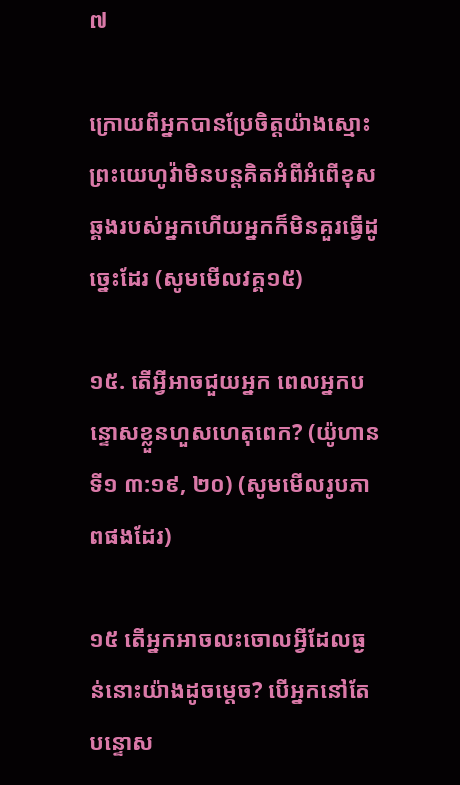៧

ក្រោយពីអ្នកបានប្រែចិត្តយ៉ាងស្មោះ ព្រះយេហូវ៉ាមិនបន្ដគិតអំពីអំពើខុសឆ្គងរបស់អ្នកហើយអ្នកក៏មិនគួរធ្វើដូច្នេះដែរ (សូមមើលវគ្គ១៥)

១៥. តើអ្វីអាចជួយអ្នក ពេលអ្នកបន្ទោសខ្លួនហួសហេតុពេក? (យ៉ូហានទី១ ៣:១៩, ២០) (សូមមើលរូបភាពផងដែរ)

១៥ តើអ្នកអាចលះចោលអ្វីដែលធ្ងន់នោះយ៉ាងដូចម្ដេច? បើអ្នកនៅតែបន្ទោស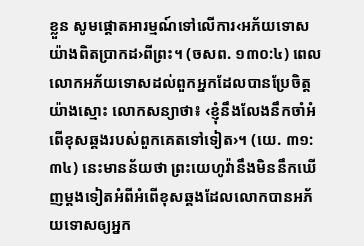ខ្លួន សូមផ្ដោតអារម្មណ៍ទៅលើការ‹អភ័យទោសយ៉ាងពិតប្រាកដ›ពីព្រះ។ (ចសព. ១៣០:៤) ពេលលោកអភ័យទោសដល់ពួកអ្នកដែលបានប្រែចិត្តយ៉ាងស្មោះ លោកសន្យាថា៖ ‹ខ្ញុំនឹងលែងនឹកចាំអំពើខុសឆ្គងរបស់ពួកគេតទៅទៀត›។ (យេ. ៣១:៣៤) នេះមានន័យថា ព្រះយេហូវ៉ានឹងមិននឹកឃើញម្ដងទៀតអំពីអំពើខុសឆ្គងដែលលោកបានអភ័យទោសឲ្យអ្នក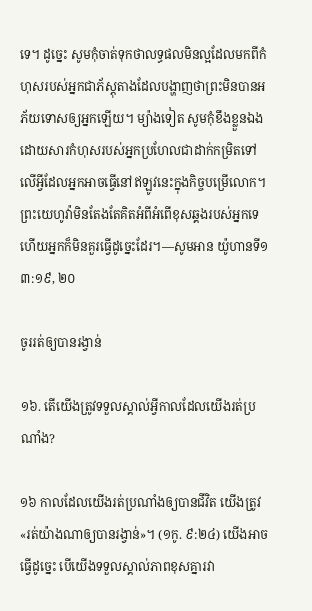ទេ។ ដូច្នេះ សូមកុំចាត់ទុកថាលទ្ធផលមិនល្អដែលមកពីកំហុសរបស់អ្នកជាភ័ស្តុតាងដែលបង្ហាញថាព្រះមិនបានអភ័យទោសឲ្យអ្នកឡើយ។ ម្យ៉ាងទៀត សូមកុំខឹងខ្លួនឯងដោយសារកំហុសរបស់អ្នកប្រហែលជាដាក់កម្រិតទៅលើអ្វីដែលអ្នកអាចធ្វើនៅឥឡូវនេះក្នុងកិច្ចបម្រើលោក។ ព្រះយេហូវ៉ាមិនតែងតែគិតអំពីអំពើខុសឆ្គងរបស់អ្នកទេ ហើយអ្នកក៏មិនគួរធ្វើដូច្នេះដែរ។—សូមអាន យ៉ូហានទី១ ៣:១៩, ២០

ចូររត់ឲ្យបានរង្វាន់

១៦. តើយើងត្រូវទទួលស្គាល់អ្វីកាលដែលយើងរត់ប្រណាំង?

១៦ កាលដែលយើងរត់ប្រណាំងឲ្យបានជីវិត យើងត្រូវ«រត់យ៉ាងណាឲ្យបានរង្វាន់»។ (១កូ. ៩:២៤) យើងអាចធ្វើដូច្នេះ បើយើងទទួលស្គាល់ភាពខុសគ្នារវា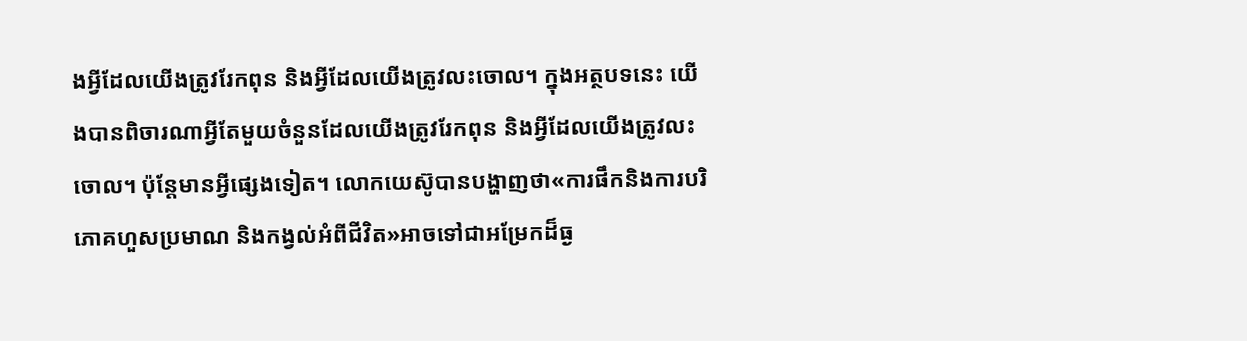ងអ្វីដែលយើងត្រូវរែកពុន និងអ្វីដែលយើងត្រូវលះចោល។ ក្នុងអត្ថបទនេះ យើងបានពិចារណាអ្វីតែមួយចំនួនដែលយើងត្រូវរែកពុន និងអ្វីដែលយើងត្រូវលះចោល។ ប៉ុន្តែមានអ្វីផ្សេងទៀត។ លោកយេស៊ូបានបង្ហាញថា«ការផឹកនិងការបរិភោគហួសប្រមាណ និងកង្វល់អំពីជីវិត»អាចទៅជាអម្រែកដ៏ធ្ង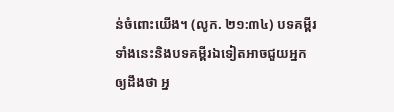ន់ចំពោះយើង។ (លូក. ២១:៣៤) បទគម្ពីរទាំងនេះនិងបទគម្ពីរឯទៀតអាចជួយអ្នកឲ្យដឹងថា អ្ន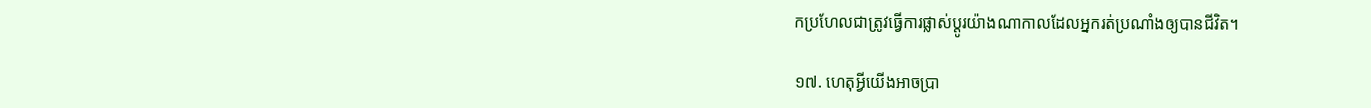កប្រហែលជាត្រូវធ្វើការផ្លាស់ប្ដូរយ៉ាងណាកាលដែលអ្នករត់ប្រណាំងឲ្យបានជីវិត។

១៧. ហេតុអ្វីយើងអាចប្រា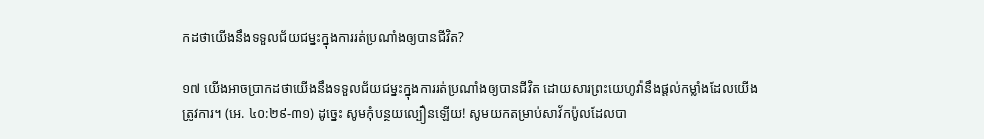កដថាយើងនឹងទទួលជ័យជម្នះក្នុងការរត់ប្រណាំងឲ្យបានជីវិត?

១៧ យើងអាចប្រាកដថាយើងនឹងទទួលជ័យជម្នះក្នុងការរត់ប្រណាំងឲ្យបានជីវិត ដោយសារព្រះយេហូវ៉ានឹងផ្ដល់កម្លាំងដែលយើងត្រូវការ។ (អេ. ៤០:២៩-៣១) ដូច្នេះ សូមកុំបន្ថយល្បឿនឡើយ! សូមយកតម្រាប់សាវ័កប៉ូលដែលបា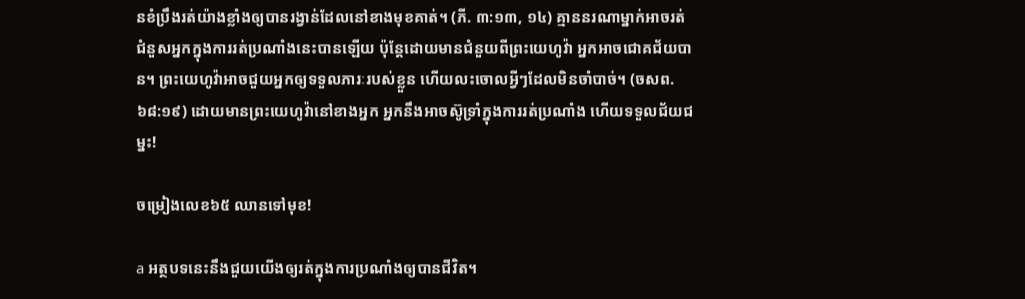នខំប្រឹងរត់យ៉ាងខ្លាំងឲ្យបានរង្វាន់ដែលនៅខាងមុខគាត់។ (ភី. ៣:១៣, ១៤) គ្មាននរណាម្នាក់អាចរត់ជំនួសអ្នកក្នុងការរត់ប្រណាំងនេះបានឡើយ ប៉ុន្តែដោយមានជំនួយពីព្រះយេហូវ៉ា អ្នកអាចជោគជ័យបាន។ ព្រះយេហូវ៉ាអាចជួយអ្នកឲ្យទទួលភារៈរបស់ខ្លួន ហើយលះចោលអ្វីៗដែលមិនចាំបាច់។ (ចសព. ៦៨:១៩) ដោយមានព្រះយេហូវ៉ានៅខាងអ្នក អ្នកនឹងអាចស៊ូទ្រាំក្នុងការរត់ប្រណាំង ហើយទទួលជ័យជម្នះ!

ចម្រៀងលេខ៦៥ ឈានទៅមុខ!

a អត្ថបទនេះនឹងជួយយើងឲ្យរត់ក្នុងការប្រណាំងឲ្យបានជីវិត។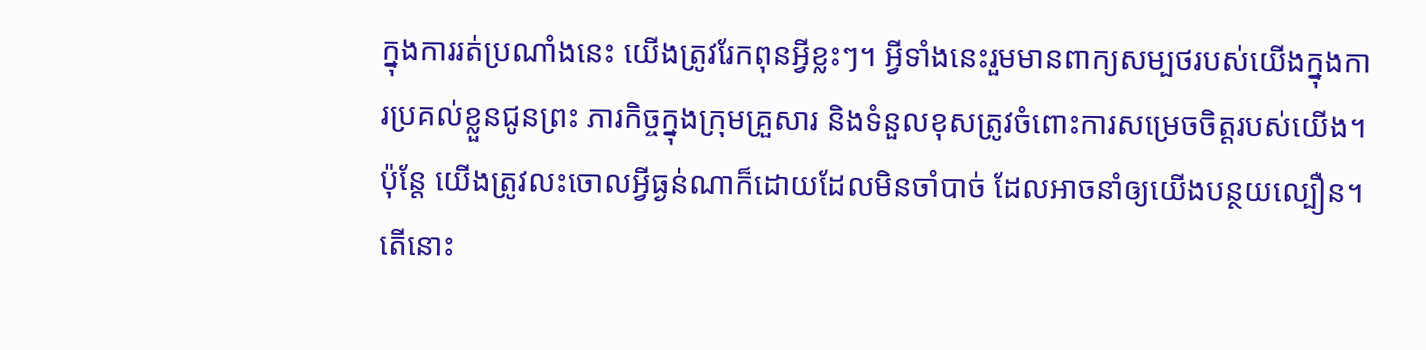ក្នុងការរត់ប្រណាំងនេះ យើងត្រូវរែកពុនអ្វីខ្លះៗ។ អ្វីទាំងនេះរួមមានពាក្យសម្បថរបស់យើងក្នុងការប្រគល់ខ្លួនជូនព្រះ ភារកិច្ចក្នុងក្រុមគ្រួសារ និងទំនួលខុសត្រូវចំពោះការសម្រេចចិត្តរបស់យើង។ ប៉ុន្តែ យើងត្រូវលះចោលអ្វីធ្ងន់ណាក៏ដោយដែលមិនចាំបាច់ ដែលអាចនាំឲ្យយើងបន្ថយល្បឿន។ តើនោះ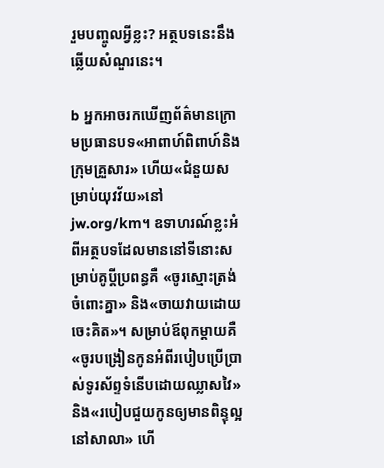រួមបញ្ចូលអ្វីខ្លះ? អត្ថបទនេះនឹងឆ្លើយសំណួរនេះ។

b អ្នកអាចរកឃើញព័ត៌មានក្រោមប្រធានបទ«អាពាហ៍ពិពាហ៍និងក្រុមគ្រួសារ» ហើយ«ជំនួយសម្រាប់យុវវ័យ»នៅjw.org/km។ ឧទាហរណ៍ខ្លះអំពីអត្ថបទដែលមាននៅទីនោះសម្រាប់គូប្ដីប្រពន្ធគឺ «ចូរស្មោះត្រង់ចំពោះគ្នា» និង«ចាយវាយដោយចេះគិត»។ សម្រាប់ឪពុកម្ដាយគឺ «ចូរបង្រៀនកូនអំពីរបៀបប្រើប្រាស់ទូរស័ព្ទទំនើបដោយឈ្លាសវៃ» និង«របៀបជួយកូនឲ្យមានពិន្ទុល្អនៅសាលា» ហើ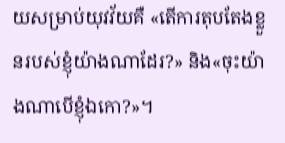យសម្រាប់យុវវ័យគឺ «តើការតុបតែងខ្លួនរបស់ខ្ញុំយ៉ាងណាដែរ?» និង«ចុះយ៉ាងណាបើខ្ញុំឯកោ?»។